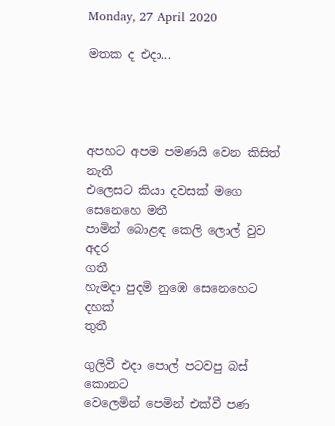Monday, 27 April 2020

මතක ද එදා...




අපහට අපම පමණයි වෙන කිසිත්
නැතී
එලෙසට කියා දවසක් මගෙ සෙනෙහෙ මතී
පාමින් බොළඳ කෙලි ලොල් වුව අදර
ගතී
හැමදා පුදමි නුඹෙ සෙනෙහෙට දහක්
තුතී

ගුලිවී එදා පොල් පටවපු බස්
කොනට
වෙලෙමින් පෙමින් එක්වී පණ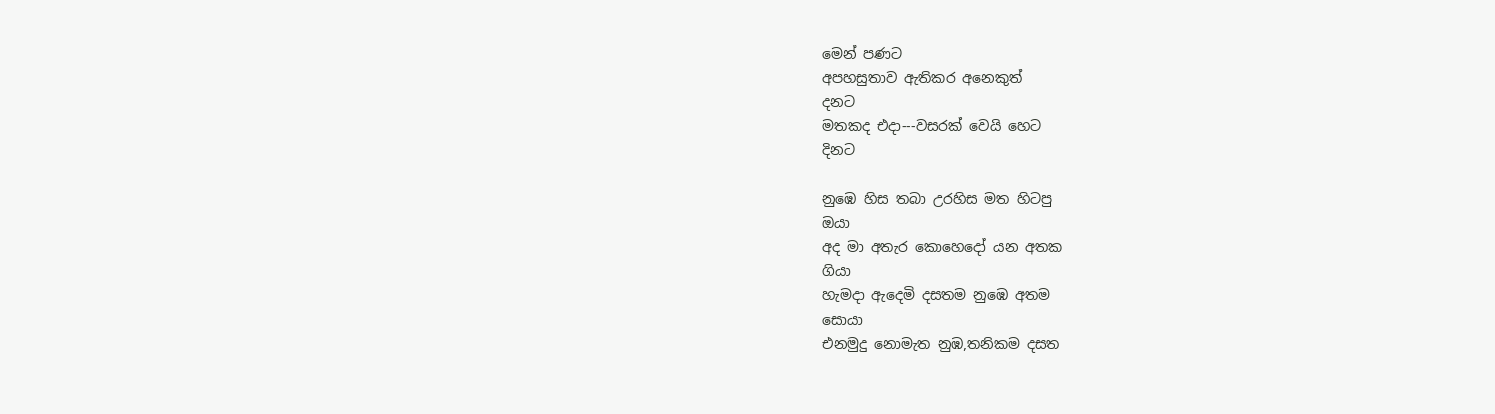මෙන් පණට
අපහසුතාව ඇතිකර අනෙකුත්
දනට
මතකද එදා---වසරක් වෙයි හෙට
දිනට

නුඹෙ හිස තබා උරහිස මත හිටපු
ඔයා
අද මා අතැර කොහෙදෝ යන අතක
ගියා
හැමදා ඇදෙමි දසතම නුඹෙ අතම
සොයා
එනමුදු නොමැත නුඹ,තනිකම දසත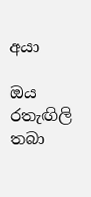අයා

ඔය රතැඟිලි තබා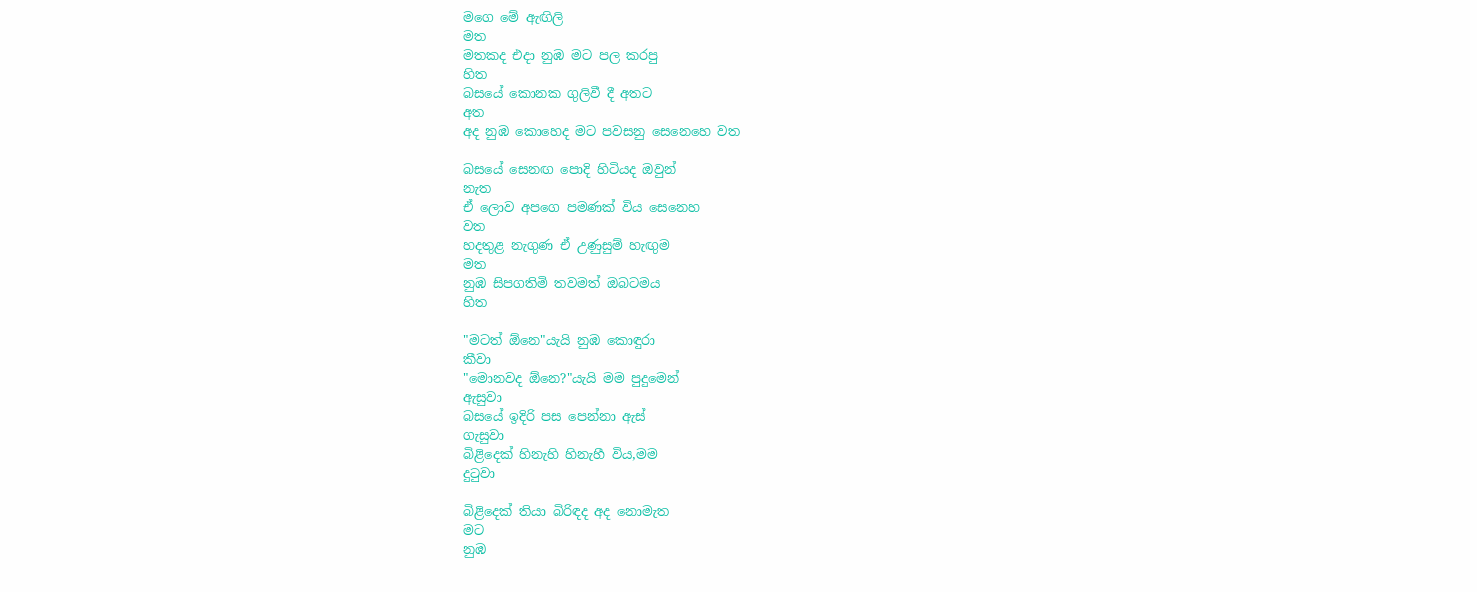මගෙ මේ ඇඟිලි
මත
මතකද එදා නුඹ මට පල කරපු
හිත
බසයේ කොනක ගුලිවී දී අතට
අත
අද නුඹ කොහෙද මට පවසනු සෙනෙහෙ වත

බසයේ සෙනඟ පොදි හිටියද ඔවුන්
නැත
ඒ ලොව අපගෙ පමණක් විය සෙනෙහ
වත
හදතුළ නැගුණ ඒ උණුසුම් හැඟුම
මත
නුඹ සිපගතිමි තවමත් ඔබටමය
හිත

"මටත් ඕනෙ"යැයි නුඹ කොඳුරා
කීවා
"මොනවද ඕනෙ?"යැයි මම පුදුමෙන්
ඇසුවා
බසයේ ඉදිරි පස පෙන්නා ඇස්
ගැසුවා
බිළිදෙක් හිනැහි හිනැහී විය,මම
දුටුවා

බිළිදෙක් තියා බිරිඳද අද නොමැත
මට
නුඹ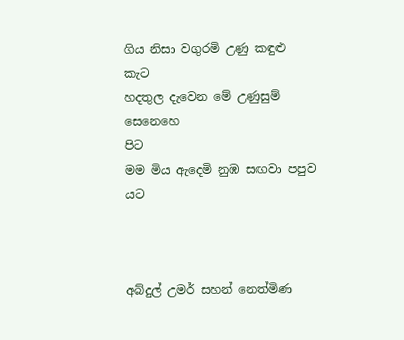ගිය නිසා වගුරමි උණු කඳුළු
කැට
හදතුල දැවෙන මේ උණුසුම් සෙනෙහෙ
පිට
මම මිය ඇදෙමි නුඹ සඟවා පපුව
යට



අබ්දුල් උමර් සහන් නෙත්මිණ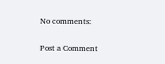No comments:

Post a Comment